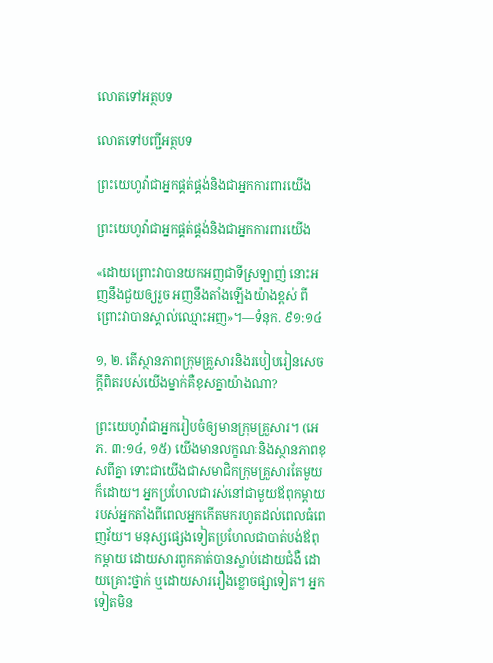លោតទៅអត្ថបទ

លោតទៅបញ្ជីអត្ថបទ

ព្រះយេហូវ៉ាជាអ្នកផ្គត់ផ្គង់និងជាអ្នកការពារយើង

ព្រះយេហូវ៉ាជាអ្នកផ្គត់ផ្គង់និងជាអ្នកការពារយើង

«ដោយព្រោះវាបានយកអញជាទីស្រឡាញ់ នោះអញនឹងជួយឲ្យរួច អញនឹងតាំងឡើងយ៉ាងខ្ពស់ ពីព្រោះវាបានស្គាល់ឈ្មោះអញ»។—ទំនុក. ៩១:១៤

១, ២. តើស្ថានភាពក្រុមគ្រួសារនិងរបៀបរៀនសេចក្ដីពិតរបស់យើងម្នាក់គឺខុសគ្នាយ៉ាងណា?

ព្រះយេហូវ៉ាជាអ្នករៀបចំឲ្យមានក្រុមគ្រួសារ។ (អេភ. ៣:១៤, ១៥) យើងមានលក្ខណៈនិងស្ថានភាពខុសពីគ្នា ទោះជាយើងជាសមាជិកក្រុមគ្រួសារតែមួយក៏ដោយ។ អ្នកប្រហែលជារស់នៅជាមួយឪពុកម្ដាយរបស់អ្នកតាំងពីពេលអ្នកកើតមករហូតដល់ពេលធំពេញវ័យ។ មនុស្សផ្សេងទៀតប្រហែលជាបាត់បង់ឪពុកម្ដាយ ដោយសារពួកគាត់បានស្លាប់ដោយជំងឺ ដោយគ្រោះថ្នាក់ ឬដោយសាររឿងខ្លោចផ្សាទៀត។ អ្នកទៀតមិន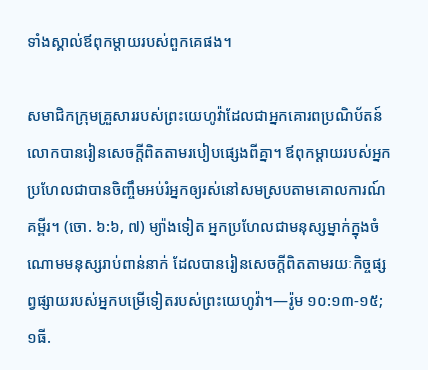ទាំងស្គាល់ឪពុកម្ដាយរបស់ពួកគេផង។

សមាជិកក្រុមគ្រួសាររបស់ព្រះយេហូវ៉ាដែលជាអ្នកគោរពប្រណិប័តន៍លោកបានរៀនសេចក្ដីពិតតាមរបៀបផ្សេងពីគ្នា។ ឪពុកម្ដាយរបស់អ្នកប្រហែលជាបានចិញ្ចឹមអប់រំអ្នកឲ្យរស់នៅសមស្របតាមគោលការណ៍គម្ពីរ។ (ចោ. ៦:៦, ៧) ម្យ៉ាងទៀត អ្នកប្រហែលជាមនុស្សម្នាក់ក្នុងចំណោមមនុស្សរាប់ពាន់នាក់ ដែលបានរៀនសេចក្ដីពិតតាមរយៈកិច្ចផ្សព្វផ្សាយរបស់អ្នកបម្រើទៀតរបស់ព្រះយេហូវ៉ា។—រ៉ូម ១០:១៣-១៥; ១ធី.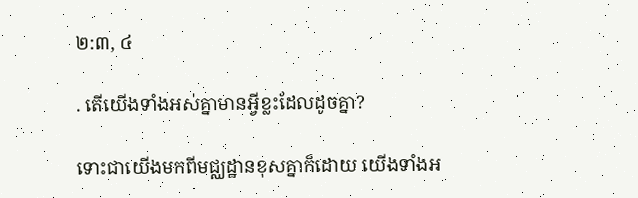២:៣, ៤

. តើយើងទាំងអស់គ្នាមានអ្វីខ្លះដែលដូចគ្នា?

ទោះជាយើងមកពីមជ្ឈដ្ឋានខុសគ្នាក៏ដោយ យើងទាំងអ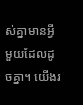ស់គ្នាមានអ្វីមួយដែលដូចគ្នា។ យើងរ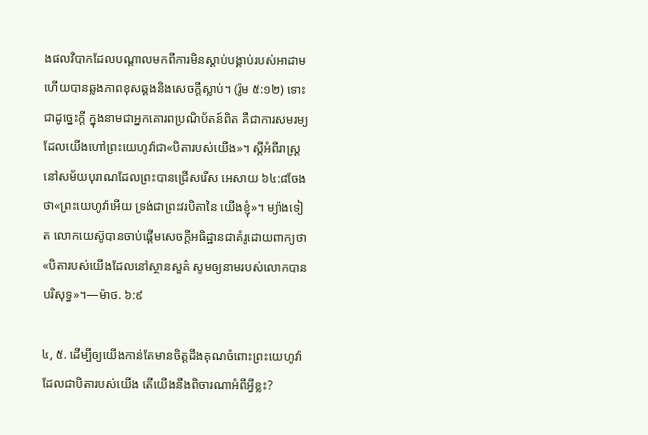ងផលវិបាកដែលបណ្ដាលមកពីការមិនស្ដាប់បង្គាប់របស់អាដាម ហើយបានឆ្លងភាពខុសឆ្គងនិងសេចក្ដីស្លាប់។ (រ៉ូម ៥:១២) ទោះជាដូច្នេះក្ដី ក្នុងនាមជាអ្នកគោរពប្រណិប័តន៍ពិត គឺជាការសមរម្យដែលយើងហៅព្រះយេហូវ៉ាជា«បិតារបស់យើង»។ ស្ដីអំពីរាស្ដ្រនៅសម័យបុរាណដែលព្រះបានជ្រើសរើស អេសាយ ៦៤:៨ចែងថា«ព្រះយេហូវ៉ាអើយ ទ្រង់ជាព្រះវរបិតានៃ យើងខ្ញុំ»។ ម្យ៉ាងទៀត លោកយេស៊ូបានចាប់ផ្ដើមសេចក្ដីអធិដ្ឋានជាគំរូដោយពាក្យថា«បិតារបស់យើងដែលនៅស្ថានសួគ៌ សូមឲ្យនាមរបស់លោកបានបរិសុទ្ធ»។—ម៉ាថ. ៦:៩

៤, ៥. ដើម្បីឲ្យយើងកាន់តែមានចិត្ដដឹងគុណចំពោះព្រះយេហូវ៉ាដែលជាបិតារបស់យើង តើយើងនឹងពិចារណាអំពីអ្វីខ្លះ?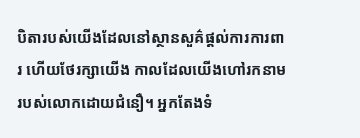បិតារបស់យើងដែលនៅស្ថានសួគ៌ផ្ដល់ការការពារ ហើយថែរក្សាយើង កាលដែលយើងហៅរកនាមរបស់លោកដោយជំនឿ។ អ្នកតែងទំ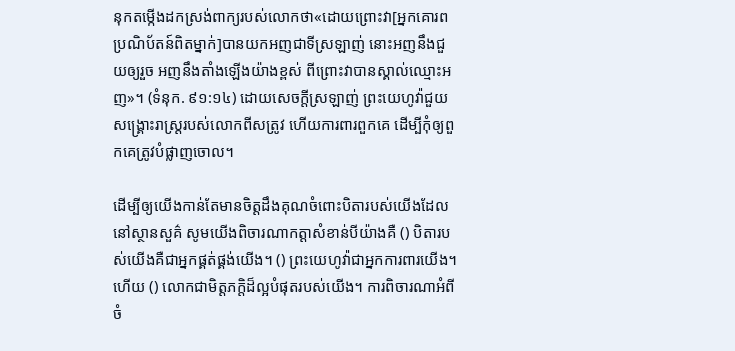នុកតម្កើងដកស្រង់ពាក្យរបស់លោកថា«ដោយព្រោះវា[អ្នកគោរពប្រណិប័តន៍ពិតម្នាក់]បានយកអញជាទីស្រឡាញ់ នោះអញនឹងជួយឲ្យរួច អញនឹងតាំងឡើងយ៉ាងខ្ពស់ ពីព្រោះវាបានស្គាល់ឈ្មោះអញ»។ (ទំនុក. ៩១:១៤) ដោយសេចក្ដីស្រឡាញ់ ព្រះយេហូវ៉ាជួយសង្គ្រោះរាស្ដ្ររបស់លោកពីសត្រូវ ហើយការពារពួកគេ ដើម្បីកុំឲ្យពួកគេត្រូវបំផ្លាញចោល។

ដើម្បីឲ្យយើងកាន់តែមានចិត្ដដឹងគុណចំពោះបិតារបស់យើងដែលនៅស្ថានសួគ៌ សូមយើងពិចារណាកត្ដាសំខាន់បីយ៉ាងគឺ () បិតារបស់យើងគឺជាអ្នកផ្គត់ផ្គង់យើង។ () ព្រះយេហូវ៉ាជាអ្នកការពារយើង។ ហើយ () លោកជាមិត្ដភក្ដិដ៏ល្អបំផុតរបស់យើង។ ការពិចារណាអំពីចំ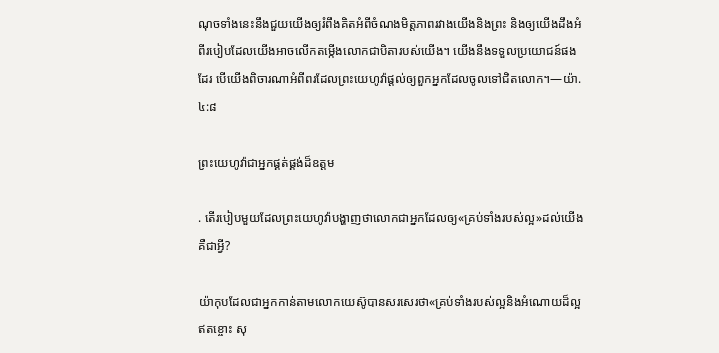ណុចទាំងនេះនឹងជួយយើងឲ្យរំពឹងគិតអំពីចំណងមិត្ដភាពរវាងយើងនិងព្រះ និងឲ្យយើងដឹងអំពីរបៀបដែលយើងអាចលើកតម្កើងលោកជាបិតារបស់យើង។ យើងនឹងទទួលប្រយោជន៍ផងដែរ បើយើងពិចារណាអំពីពរដែលព្រះយេហូវ៉ាផ្ដល់ឲ្យពួកអ្នកដែលចូលទៅជិតលោក។—យ៉ា. ៤:៨

ព្រះយេហូវ៉ាជាអ្នកផ្គត់ផ្គង់ដ៏ឧត្ដម

. តើរបៀបមួយដែលព្រះយេហូវ៉ាបង្ហាញថាលោកជាអ្នកដែលឲ្យ«គ្រប់ទាំងរបស់ល្អ»ដល់យើងគឺជាអ្វី?

យ៉ាកុបដែលជាអ្នកកាន់តាមលោកយេស៊ូបានសរសេរថា«គ្រប់ទាំងរបស់ល្អនិងអំណោយដ៏ល្អឥតខ្ចោះ សុ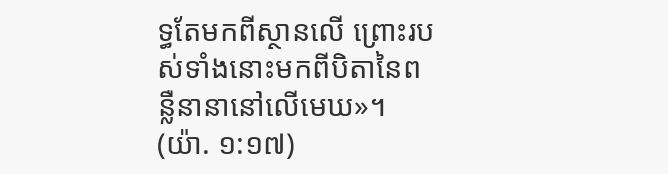ទ្ធតែមកពីស្ថានលើ ព្រោះរបស់ទាំងនោះមកពីបិតានៃពន្លឺនានានៅលើមេឃ»។ (យ៉ា. ១:១៧)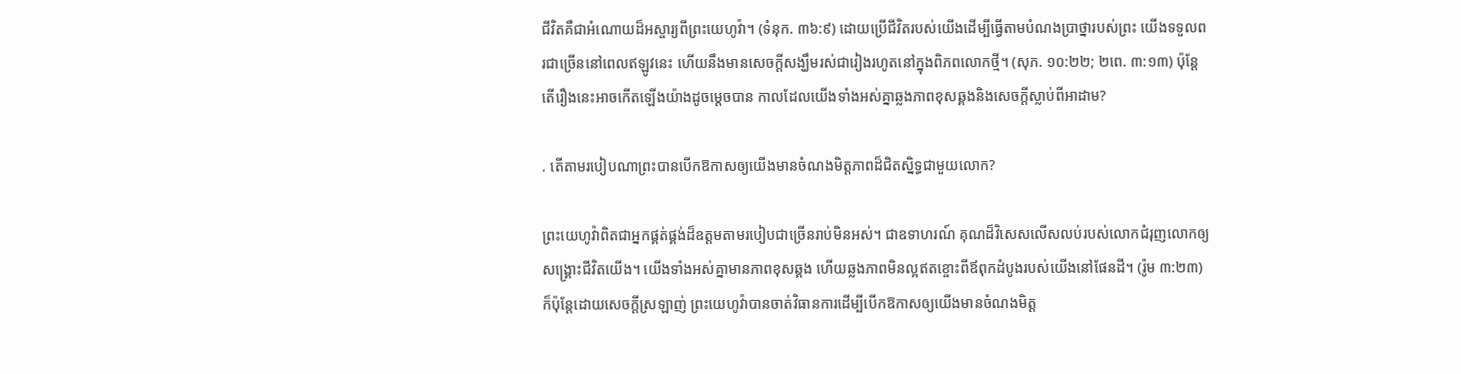ជីវិតគឺជាអំណោយដ៏អស្ចារ្យពីព្រះយេហូវ៉ា។ (ទំនុក. ៣៦:៩) ដោយប្រើជីវិតរបស់យើងដើម្បីធ្វើតាមបំណងប្រាថ្នារបស់ព្រះ យើងទទួលពរជាច្រើននៅពេលឥឡូវនេះ ហើយនឹងមានសេចក្ដីសង្ឃឹមរស់ជារៀងរហូតនៅក្នុងពិភពលោកថ្មី។ (សុភ. ១០:២២; ២ពេ. ៣:១៣) ប៉ុន្ដែតើរឿងនេះអាចកើតឡើងយ៉ាងដូចម្ដេចបាន កាលដែលយើងទាំងអស់គ្នាឆ្លងភាពខុសឆ្គងនិងសេចក្ដីស្លាប់ពីអាដាម?

. តើតាមរបៀបណាព្រះបានបើកឱកាសឲ្យយើងមានចំណងមិត្ដភាពដ៏ជិតស្និទ្ធជាមួយលោក?

ព្រះយេហូវ៉ាពិតជាអ្នកផ្គត់ផ្គង់ដ៏ឧត្ដមតាមរបៀបជាច្រើនរាប់មិនអស់។ ជាឧទាហរណ៍ គុណដ៏វិសេសលើសលប់របស់លោកជំរុញលោកឲ្យសង្គ្រោះជីវិតយើង។ យើងទាំងអស់គ្នាមានភាពខុសឆ្គង ហើយឆ្លងភាពមិនល្អឥតខ្ចោះពីឪពុកដំបូងរបស់យើងនៅផែនដី។ (រ៉ូម ៣:២៣) ក៏ប៉ុន្ដែដោយសេចក្ដីស្រឡាញ់ ព្រះយេហូវ៉ាបានចាត់វិធានការដើម្បីបើកឱកាសឲ្យយើងមានចំណងមិត្ដ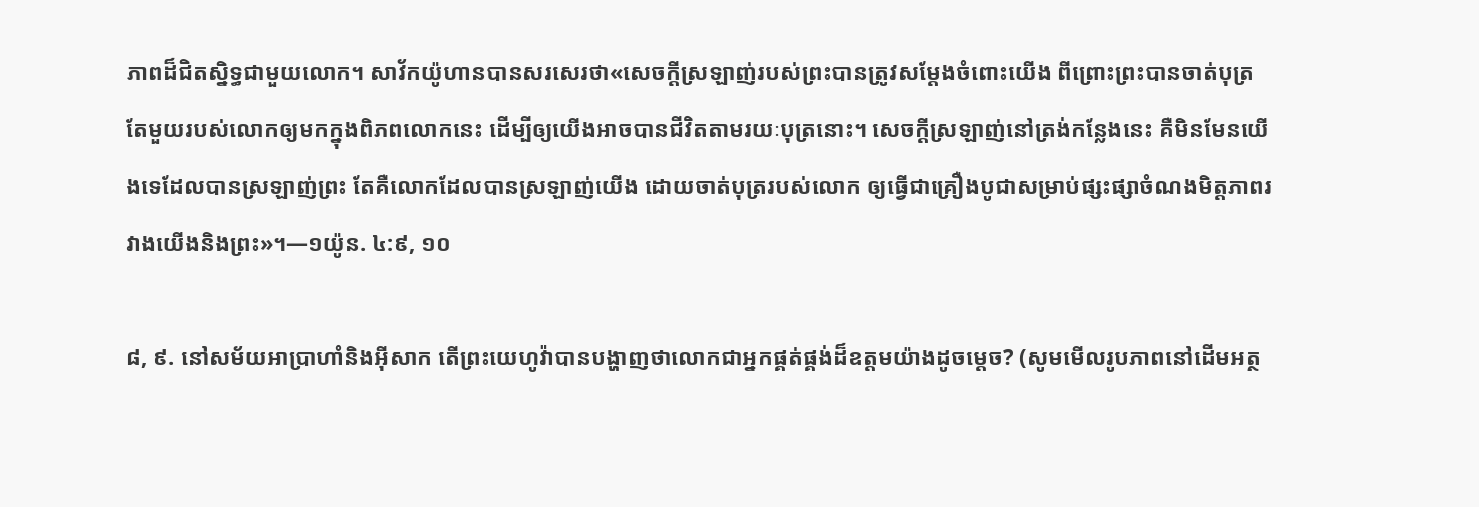ភាពដ៏ជិតស្និទ្ធជាមួយលោក។ សាវ័កយ៉ូហានបានសរសេរថា«សេចក្ដីស្រឡាញ់របស់ព្រះបានត្រូវសម្ដែងចំពោះយើង ពីព្រោះព្រះបានចាត់បុត្រតែមួយរបស់លោកឲ្យមកក្នុងពិភពលោកនេះ ដើម្បីឲ្យយើងអាចបានជីវិតតាមរយៈបុត្រនោះ។ សេចក្ដីស្រឡាញ់នៅត្រង់កន្លែងនេះ គឺមិនមែនយើងទេដែលបានស្រឡាញ់ព្រះ តែគឺលោកដែលបានស្រឡាញ់យើង ដោយចាត់បុត្ររបស់លោក ឲ្យធ្វើជាគ្រឿងបូជាសម្រាប់ផ្សះផ្សាចំណងមិត្ដភាពរវាងយើងនិងព្រះ»។—១យ៉ូន. ៤:៩, ១០

៨, ៩. នៅសម័យអាប្រាហាំនិងអ៊ីសាក តើព្រះយេហូវ៉ាបានបង្ហាញថាលោកជាអ្នកផ្គត់ផ្គង់ដ៏ឧត្ដមយ៉ាងដូចម្ដេច? (សូមមើលរូបភាពនៅដើមអត្ថ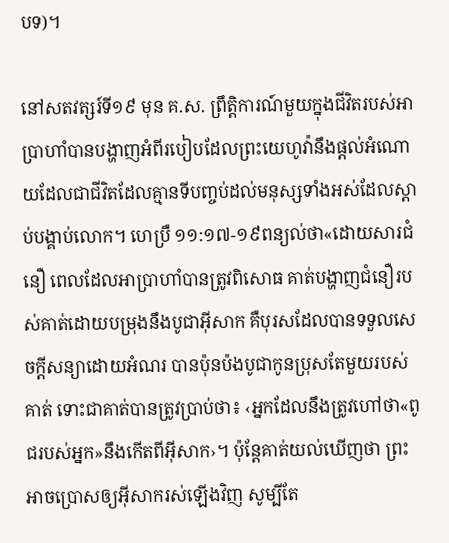បទ)។

នៅសតវត្សរ៍ទី១៩ មុន គ.ស. ព្រឹត្ដិការណ៍មួយក្នុងជីវិតរបស់អាប្រាហាំបានបង្ហាញអំពីរបៀបដែលព្រះយេហូវ៉ានឹងផ្ដល់អំណោយដែលជាជីវិតដែលគ្មានទីបញ្ចប់ដល់មនុស្សទាំងអស់ដែលស្ដាប់បង្គាប់លោក។ ហេប្រឺ ១១:១៧-១៩ពន្យល់ថា«ដោយសារជំនឿ ពេលដែលអាប្រាហាំបានត្រូវពិសោធ គាត់បង្ហាញជំនឿរបស់គាត់ដោយបម្រុងនឹងបូជាអ៊ីសាក គឺបុរសដែលបានទទួលសេចក្ដីសន្យាដោយអំណរ បានប៉ុនប៉ងបូជាកូនប្រុសតែមួយរបស់គាត់ ទោះជាគាត់បានត្រូវប្រាប់ថា៖ ‹អ្នកដែលនឹងត្រូវហៅថា«ពូជរបស់អ្នក»នឹងកើតពីអ៊ីសាក›។ ប៉ុន្ដែគាត់យល់ឃើញថា ព្រះអាចប្រោសឲ្យអ៊ីសាករស់ឡើងវិញ សូម្បីតែ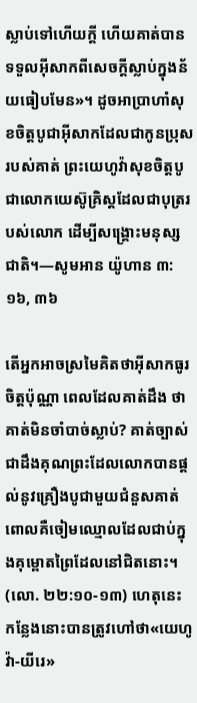ស្លាប់ទៅហើយក្ដី ហើយគាត់បានទទួលអ៊ីសាកពីសេចក្ដីស្លាប់ក្នុងន័យធៀបមែន»។ ដូចអាប្រាហាំសុខចិត្ដបូជាអ៊ីសាកដែលជាកូនប្រុសរបស់គាត់ ព្រះយេហូវ៉ាសុខចិត្ដបូជាលោកយេស៊ូគ្រិស្ដដែលជាបុត្ររបស់លោក ដើម្បីសង្គ្រោះមនុស្សជាតិ។—សូមអាន យ៉ូហាន ៣:១៦, ៣៦

តើអ្នកអាចស្រមៃគិតថាអ៊ីសាកធូរចិត្ដប៉ុណ្ណា ពេលដែលគាត់ដឹង ថាគាត់មិនចាំបាច់ស្លាប់? គាត់ច្បាស់ជាដឹងគុណព្រះដែលលោកបានផ្ដល់នូវគ្រឿងបូជាមួយជំនួសគាត់ ពោលគឺចៀមឈ្មោលដែលជាប់ក្នុងគុម្ពោតព្រៃដែលនៅជិតនោះ។ (លោ. ២២:១០-១៣) ហេតុនេះ កន្លែងនោះបានត្រូវហៅថា«យេហូវ៉ា-យីរេ»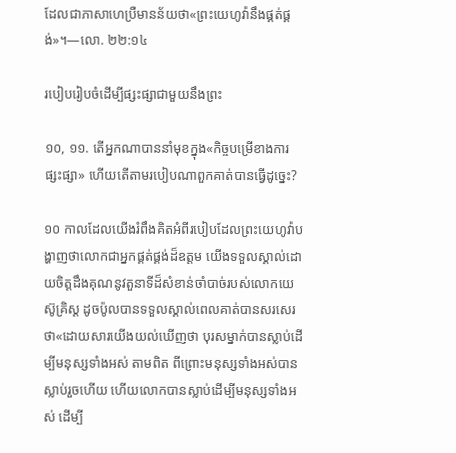ដែលជាភាសាហេប្រឺមានន័យថា«ព្រះយេហូវ៉ានឹងផ្គត់ផ្គង់»។—លោ. ២២:១៤

របៀបរៀបចំដើម្បីផ្សះផ្សាជាមួយនឹងព្រះ

១០, ១១. តើអ្នកណាបាននាំមុខក្នុង«កិច្ចបម្រើខាងការផ្សះផ្សា» ហើយតើតាមរបៀបណាពួកគាត់បានធ្វើដូច្នេះ?

១០ កាលដែលយើងរំពឹងគិតអំពីរបៀបដែលព្រះយេហូវ៉ាបង្ហាញថាលោកជាអ្នកផ្គត់ផ្គង់ដ៏ឧត្ដម យើងទទួលស្គាល់ដោយចិត្ដដឹងគុណនូវតួនាទីដ៏សំខាន់ចាំបាច់របស់លោកយេស៊ូគ្រិស្ដ ដូចប៉ូលបានទទួលស្គាល់ពេលគាត់បានសរសេរថា«ដោយសារយើងយល់ឃើញថា បុរសម្នាក់បានស្លាប់ដើម្បីមនុស្សទាំងអស់ តាមពិត ពីព្រោះមនុស្សទាំងអស់បានស្លាប់រួចហើយ ហើយលោកបានស្លាប់ដើម្បីមនុស្សទាំងអស់ ដើម្បី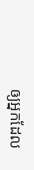ឲ្យអ្នកដែល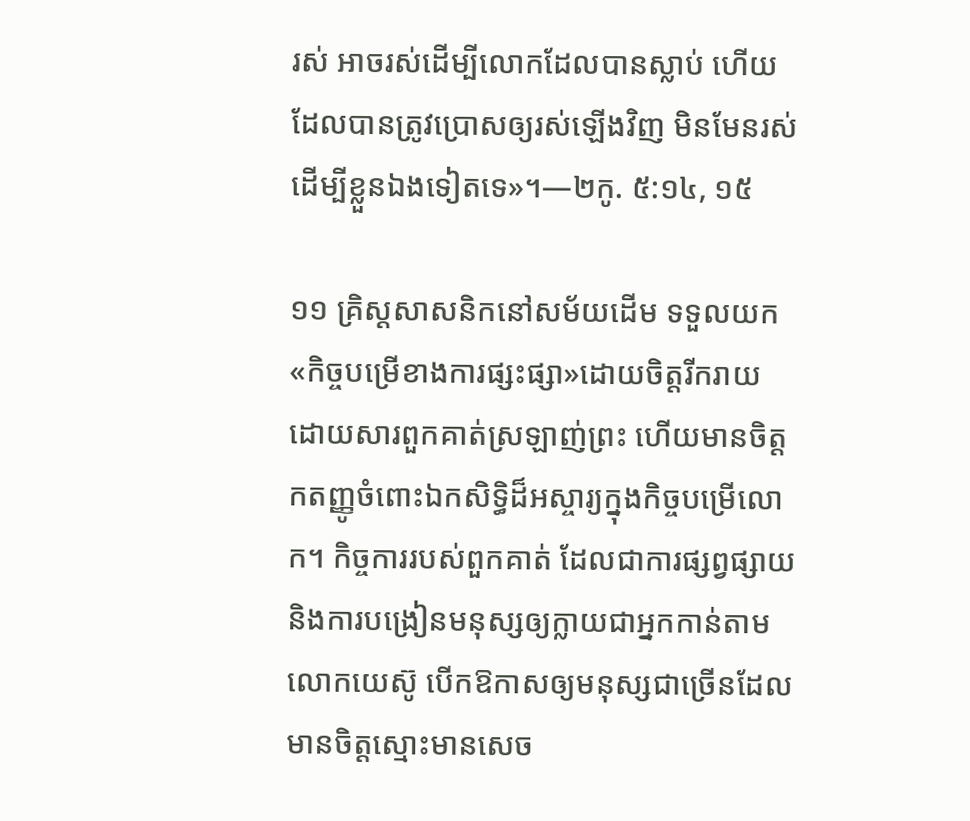រស់ អាចរស់ដើម្បីលោកដែលបានស្លាប់ ហើយដែលបានត្រូវប្រោសឲ្យរស់ឡើងវិញ មិនមែនរស់ដើម្បីខ្លួនឯងទៀតទេ»។—២កូ. ៥:១៤, ១៥

១១ គ្រិស្ដសាសនិកនៅសម័យដើម ទទួលយក«កិច្ចបម្រើខាងការផ្សះផ្សា»ដោយចិត្ដរីករាយ ដោយសារពួកគាត់ស្រឡាញ់ព្រះ ហើយមានចិត្ដកតញ្ញូចំពោះឯកសិទ្ធិដ៏អស្ចារ្យក្នុងកិច្ចបម្រើលោក។ កិច្ចការរបស់ពួកគាត់ ដែលជាការផ្សព្វផ្សាយនិងការបង្រៀនមនុស្សឲ្យក្លាយជាអ្នកកាន់តាមលោកយេស៊ូ បើកឱកាសឲ្យមនុស្សជាច្រើនដែលមានចិត្ដស្មោះមានសេច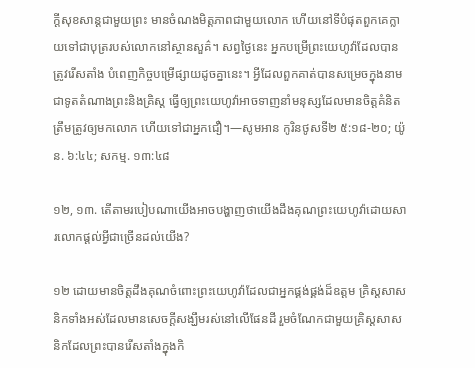ក្ដីសុខសាន្ដជាមួយព្រះ មានចំណងមិត្ដភាពជាមួយលោក ហើយនៅទីបំផុតពួកគេក្លាយទៅជាបុត្ររបស់លោកនៅស្ថានសួគ៌។ សព្វថ្ងៃនេះ អ្នកបម្រើព្រះយេហូវ៉ាដែលបានត្រូវរើសតាំង បំពេញកិច្ចបម្រើផ្សាយដូចគ្នានេះ។ អ្វីដែលពួកគាត់បានសម្រេចក្នុងនាមជាទូតតំណាងព្រះនិងគ្រិស្ដ ធ្វើឲ្យព្រះយេហូវ៉ាអាចទាញនាំមនុស្សដែលមានចិត្ដគំនិតត្រឹមត្រូវឲ្យមកលោក ហើយទៅជាអ្នកជឿ។—សូមអាន កូរិនថូសទី២ ៥:១៨-២០; យ៉ូន. ៦:៤៤; សកម្ម. ១៣:៤៨

១២, ១៣. តើតាមរបៀបណាយើងអាចបង្ហាញថាយើងដឹងគុណព្រះយេហូវ៉ាដោយសារលោកផ្ដល់អ្វីជាច្រើនដល់យើង?

១២ ដោយមានចិត្ដដឹងគុណចំពោះព្រះយេហូវ៉ាដែលជាអ្នកផ្គង់ផ្គង់ដ៏ឧត្ដម គ្រិស្ដសាសនិកទាំងអស់ដែលមានសេចក្ដីសង្ឃឹមរស់នៅលើផែនដី រួមចំណែកជាមួយគ្រិស្ដសាសនិកដែលព្រះបានរើសតាំងក្នុងកិ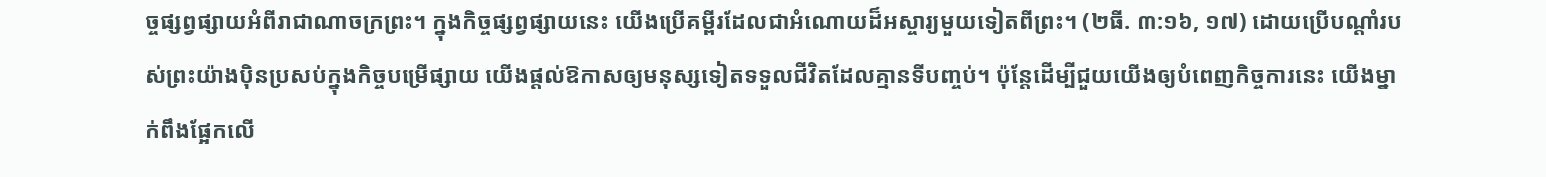ច្ចផ្សព្វផ្សាយអំពីរាជាណាចក្រព្រះ។ ក្នុងកិច្ចផ្សព្វផ្សាយនេះ យើងប្រើគម្ពីរដែលជាអំណោយដ៏អស្ចារ្យមួយទៀតពីព្រះ។ (២ធី. ៣:១៦, ១៧) ដោយប្រើបណ្ដាំរបស់ព្រះយ៉ាងប៉ិនប្រសប់ក្នុងកិច្ចបម្រើផ្សាយ យើងផ្ដល់ឱកាសឲ្យមនុស្សទៀតទទួលជីវិតដែលគ្មានទីបញ្ចប់។ ប៉ុន្ដែដើម្បីជួយយើងឲ្យបំពេញកិច្ចការនេះ យើងម្នាក់ពឹងផ្អែកលើ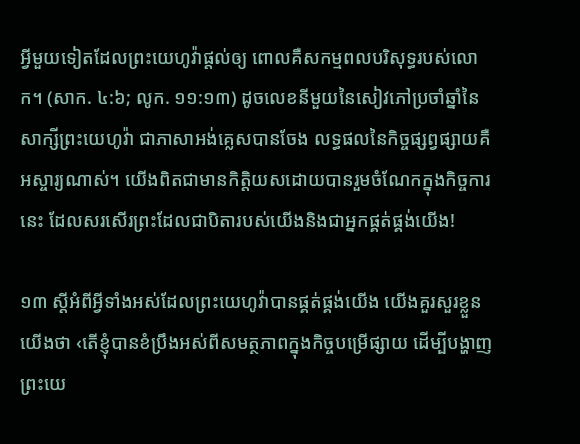អ្វីមួយទៀតដែលព្រះយេហូវ៉ាផ្ដល់ឲ្យ ពោលគឺសកម្មពលបរិសុទ្ធរបស់លោក។ (សាក. ៤:៦; លូក. ១១:១៣) ដូចលេខនីមួយនៃសៀវភៅប្រចាំឆ្នាំនៃសាក្សីព្រះយេហូវ៉ា ជាភាសាអង់គ្លេសបានចែង លទ្ធផលនៃកិច្ចផ្សព្វផ្សាយគឺអស្ចារ្យណាស់។ យើងពិតជាមានកិត្ដិយសដោយបានរួមចំណែកក្នុងកិច្ចការនេះ ដែលសរសើរព្រះដែលជាបិតារបស់យើងនិងជាអ្នកផ្គត់ផ្គង់យើង!

១៣ ស្ដីអំពីអ្វីទាំងអស់ដែលព្រះយេហូវ៉ាបានផ្គត់ផ្គង់យើង យើងគួរសួរខ្លួនយើងថា ‹តើខ្ញុំបានខំប្រឹងអស់ពីសមត្ថភាពក្នុងកិច្ចបម្រើផ្សាយ ដើម្បីបង្ហាញព្រះយេ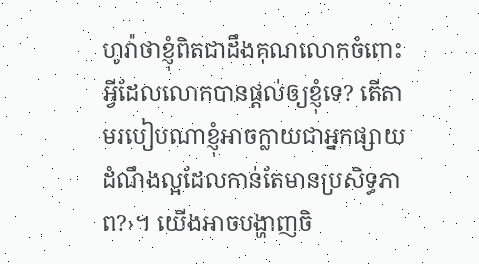ហូវ៉ាថាខ្ញុំពិតជាដឹងគុណលោកចំពោះអ្វីដែលលោកបានផ្ដល់ឲ្យខ្ញុំទេ? តើតាមរបៀបណាខ្ញុំអាចក្លាយជាអ្នកផ្សាយដំណឹងល្អដែលកាន់តែមានប្រសិទ្ធភាព?›។ យើងអាចបង្ហាញចិ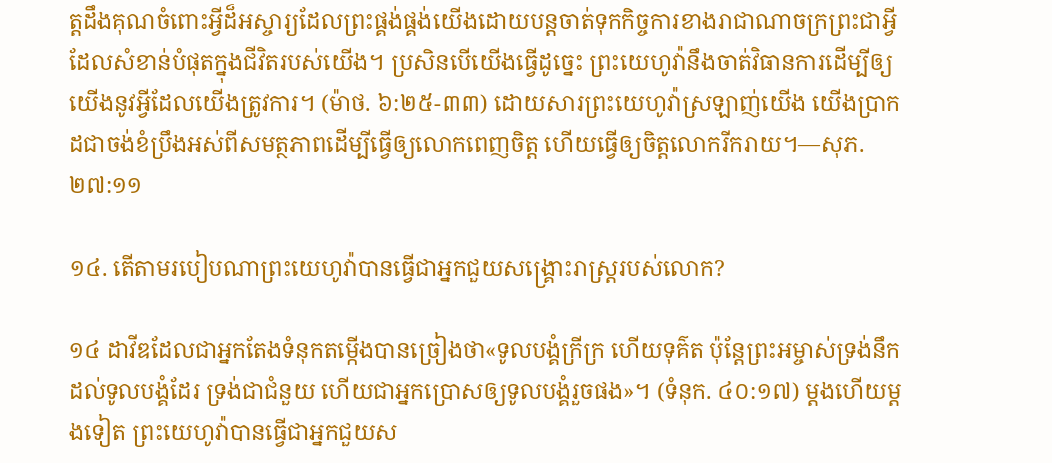ត្ដដឹងគុណចំពោះអ្វីដ៏អស្ចារ្យដែលព្រះផ្គង់ផ្គង់យើងដោយបន្ដចាត់ទុកកិច្ចការខាងរាជាណាចក្រព្រះជាអ្វីដែលសំខាន់បំផុតក្នុងជីវិតរបស់យើង។ ប្រសិនបើយើងធ្វើដូច្នេះ ព្រះយេហូវ៉ានឹងចាត់វិធានការដើម្បីឲ្យយើងនូវអ្វីដែលយើងត្រូវការ។ (ម៉ាថ. ៦:២៥-៣៣) ដោយសារព្រះយេហូវ៉ាស្រឡាញ់យើង យើងប្រាកដជាចង់ខំប្រឹងអស់ពីសមត្ថភាពដើម្បីធ្វើឲ្យលោកពេញចិត្ដ ហើយធ្វើឲ្យចិត្ដលោករីករាយ។—សុភ. ២៧:១១

១៤. តើតាមរបៀបណាព្រះយេហូវ៉ាបានធ្វើជាអ្នកជួយសង្គ្រោះរាស្ដ្ររបស់លោក?

១៤ ដាវីឌដែលជាអ្នកតែងទំនុកតម្កើងបានច្រៀងថា«ទូលបង្គំក្រីក្រ ហើយទុគ៌ត ប៉ុន្ដែព្រះអម្ចាស់ទ្រង់នឹកដល់ទូលបង្គំដែរ ទ្រង់ជាជំនួយ ហើយជាអ្នកប្រោសឲ្យទូលបង្គំរួចផង»។ (ទំនុក. ៤០:១៧) ម្ដងហើយម្ដងទៀត ព្រះយេហូវ៉ាបានធ្វើជាអ្នកជួយស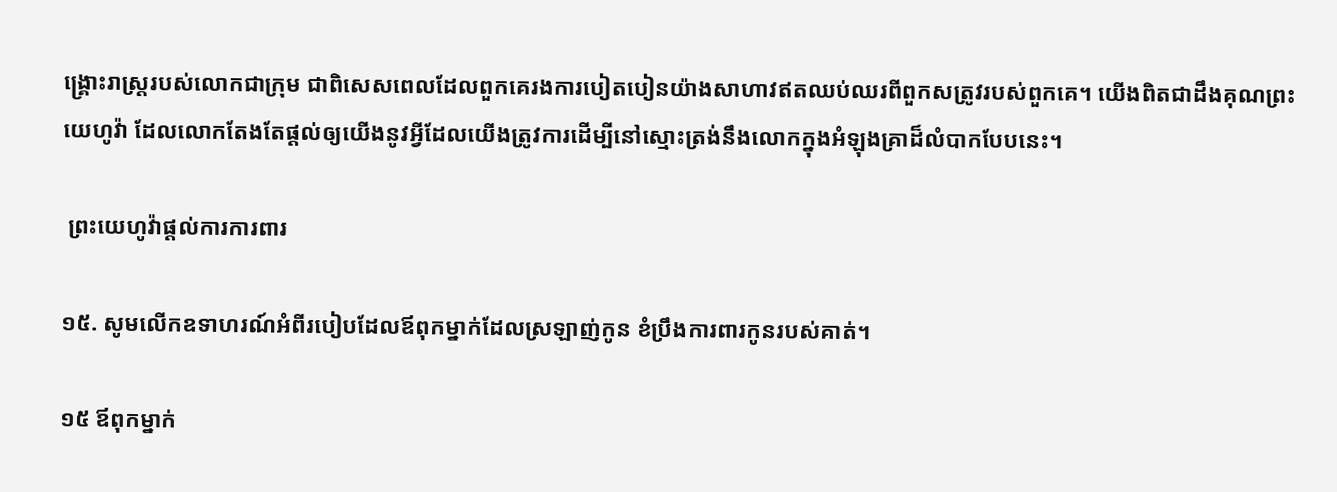ង្គ្រោះរាស្ដ្ររបស់លោកជាក្រុម ជាពិសេសពេលដែលពួកគេរងការបៀតបៀនយ៉ាងសាហាវឥតឈប់ឈរពីពួកសត្រូវរបស់ពួកគេ។ យើងពិតជាដឹងគុណព្រះយេហូវ៉ា ដែលលោកតែងតែផ្ដល់ឲ្យយើងនូវអ្វីដែលយើងត្រូវការដើម្បីនៅស្មោះត្រង់នឹងលោកក្នុងអំឡុងគ្រាដ៏លំបាកបែបនេះ។

 ព្រះយេហូវ៉ាផ្ដល់ការការពារ

១៥. សូមលើកឧទាហរណ៍អំពីរបៀបដែលឪពុកម្នាក់ដែលស្រឡាញ់កូន ខំប្រឹងការពារកូនរបស់គាត់។

១៥ ឪពុកម្នាក់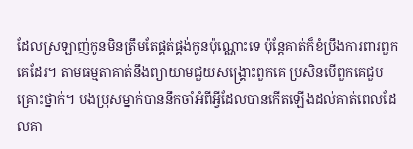ដែលស្រឡាញ់កូនមិនត្រឹមតែផ្គត់ផ្គង់កូនប៉ុណ្ណោះទេ ប៉ុន្ដែគាត់ក៏ខំប្រឹងការពារពួកគេដែរ។ តាមធម្មតាគាត់នឹងព្យាយាមជួយសង្គ្រោះពួកគេ ប្រសិនបើពួកគេជួបគ្រោះថ្នាក់។ បងប្រុសម្នាក់បាននឹកចាំអំពីអ្វីដែលបានកើតឡើងដល់គាត់ពេលដែលគា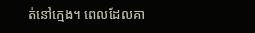ត់នៅក្មេង។ ពេលដែលគា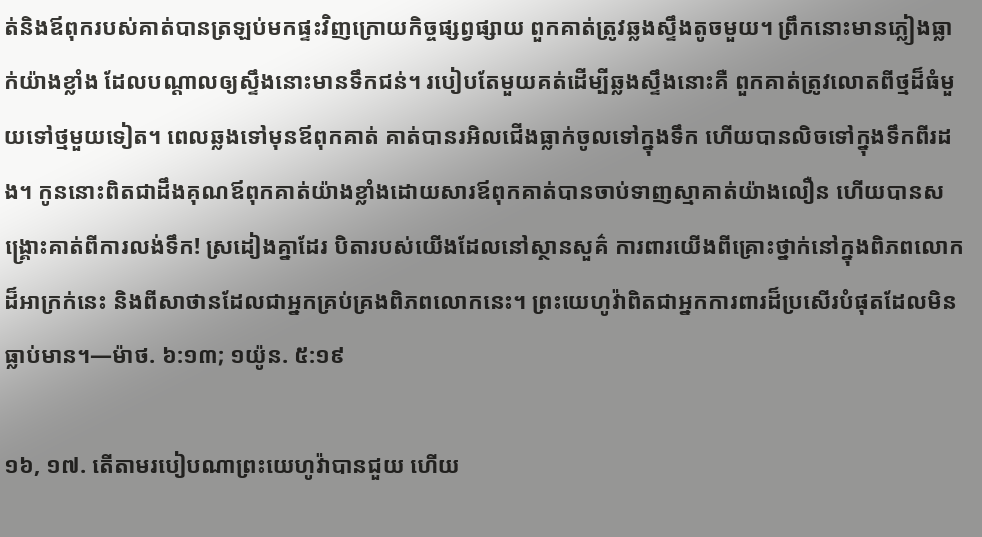ត់និងឪពុករបស់គាត់បានត្រឡប់មកផ្ទះវិញក្រោយកិច្ចផ្សព្វផ្សាយ ពួកគាត់ត្រូវឆ្លងស្ទឹងតូចមួយ។ ព្រឹកនោះមានភ្លៀងធ្លាក់យ៉ាងខ្លាំង ដែលបណ្ដាលឲ្យស្ទឹងនោះមានទឹកជន់។ របៀបតែមួយគត់ដើម្បីឆ្លងស្ទឹងនោះគឺ ពួកគាត់ត្រូវលោតពីថ្មដ៏ធំមួយទៅថ្មមួយទៀត។ ពេលឆ្លងទៅមុនឪពុកគាត់ គាត់បានរអិលជើងធ្លាក់ចូលទៅក្នុងទឹក ហើយបានលិចទៅក្នុងទឹកពីរដង។ កូននោះពិតជាដឹងគុណឪពុកគាត់យ៉ាងខ្លាំងដោយសារឪពុកគាត់បានចាប់ទាញស្មាគាត់យ៉ាងលឿន ហើយបានសង្គ្រោះគាត់ពីការលង់ទឹក! ស្រដៀងគ្នាដែរ បិតារបស់យើងដែលនៅស្ថានសួគ៌ ការពារយើងពីគ្រោះថ្នាក់នៅក្នុងពិភពលោកដ៏អាក្រក់នេះ និងពីសាថានដែលជាអ្នកគ្រប់គ្រងពិភពលោកនេះ។ ព្រះយេហូវ៉ាពិតជាអ្នកការពារដ៏ប្រសើរបំផុតដែលមិនធ្លាប់មាន។—ម៉ាថ. ៦:១៣; ១យ៉ូន. ៥:១៩

១៦, ១៧. តើតាមរបៀបណាព្រះយេហូវ៉ាបានជួយ ហើយ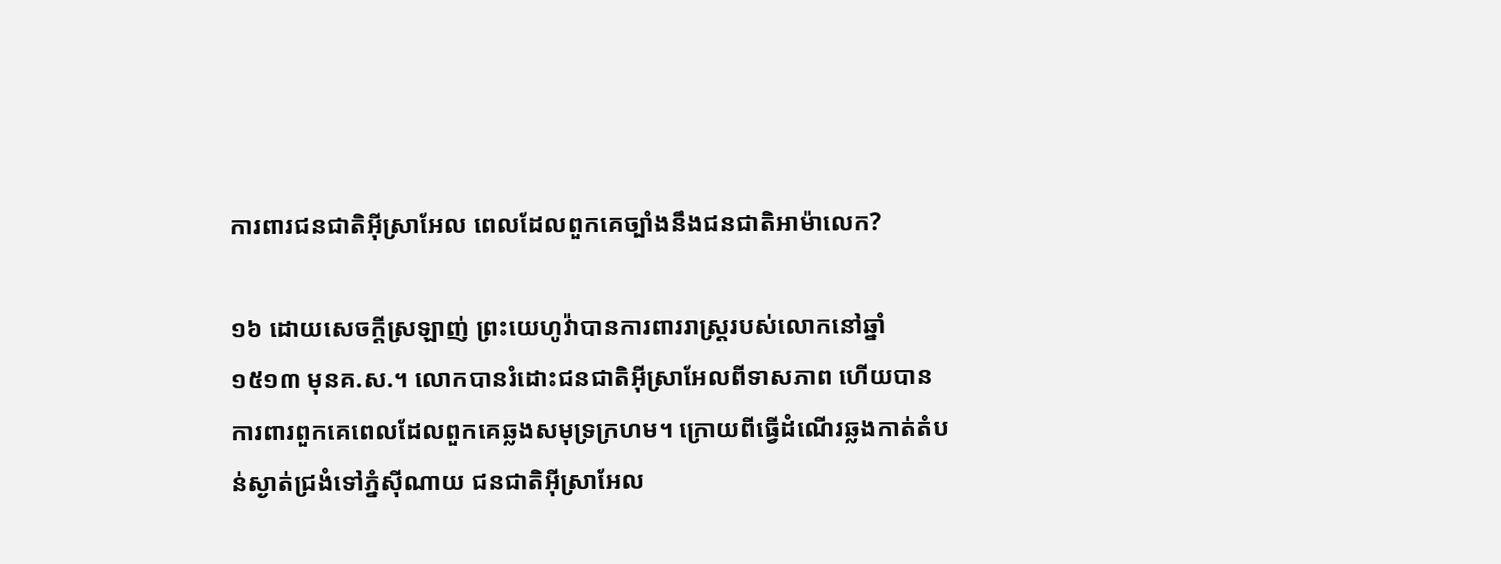ការពារជនជាតិអ៊ីស្រាអែល ពេលដែលពួកគេច្បាំងនឹងជនជាតិអាម៉ាលេក?

១៦ ដោយសេចក្ដីស្រឡាញ់ ព្រះយេហូវ៉ាបានការពាររាស្ដ្ររបស់លោកនៅឆ្នាំ១៥១៣ មុនគ.ស.។ លោកបានរំដោះជនជាតិអ៊ីស្រាអែលពីទាសភាព ហើយបានការពារពួកគេពេលដែលពួកគេឆ្លងសមុទ្រក្រហម។ ក្រោយពីធ្វើដំណើរឆ្លងកាត់តំបន់ស្ងាត់ជ្រងំទៅភ្នំស៊ីណាយ ជនជាតិអ៊ីស្រាអែល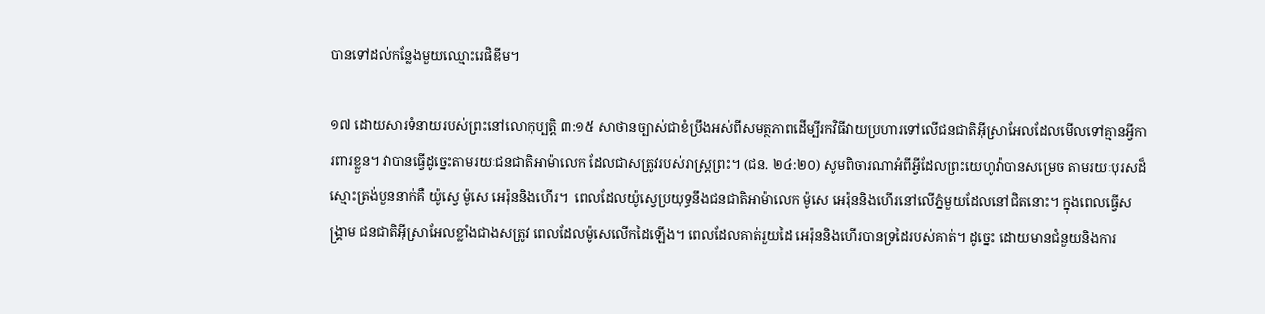បានទៅដល់កន្លែងមួយឈ្មោះរេផិឌីម។

១៧ ដោយសារទំនាយរបស់ព្រះនៅលោកុប្បត្ដិ ៣:១៥ សាថានច្បាស់ជាខំប្រឹងអស់ពីសមត្ថភាពដើម្បីរកវិធីវាយប្រហារទៅលើជនជាតិអ៊ីស្រាអែលដែលមើលទៅគ្មានអ្វីការពារខ្លួន។ វាបានធ្វើដូច្នេះតាមរយៈជនជាតិអាម៉ាលេក ដែលជាសត្រូវរបស់រាស្ដ្រព្រះ។ (ជន. ២៤:២០) សូមពិចារណាអំពីអ្វីដែលព្រះយេហូវ៉ាបានសម្រេច តាមរយៈបុរសដ៏ស្មោះត្រង់បួននាក់គឺ យ៉ូស្វេ ម៉ូសេ អេរ៉ុននិងហើរ។  ពេលដែលយ៉ូស្វេប្រយុទ្ធនឹងជនជាតិអាម៉ាលេក ម៉ូសេ អេរ៉ុននិងហើរនៅលើភ្នំមួយដែលនៅជិតនោះ។ ក្នុងពេលធ្វើសង្គ្រាម ជនជាតិអ៊ីស្រាអែលខ្លាំងជាងសត្រូវ ពេលដែលម៉ូសេលើកដៃឡើង។ ពេលដែលគាត់រួយដៃ អេរ៉ុននិងហើរបានទ្រដៃរបស់គាត់។ ដូច្នេះ ដោយមានជំនួយនិងការ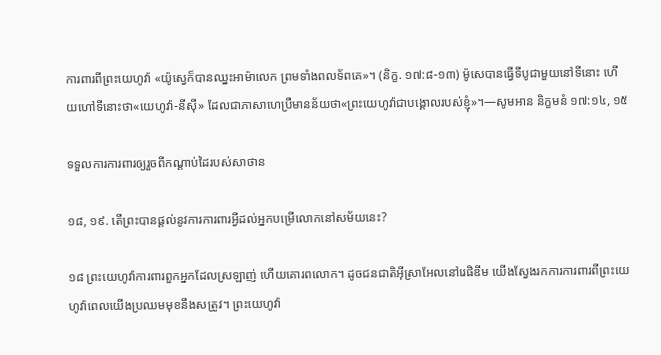ការពារពីព្រះយេហូវ៉ា «យ៉ូស្វេក៏បានឈ្នះអាម៉ាលេក ព្រមទាំងពលទ័ពគេ»។ (និក្ខ. ១៧:៨-១៣) ម៉ូសេបានធ្វើទីបូជាមួយនៅទីនោះ ហើយហៅទីនោះថា«យេហូវ៉ា-នីស៊ី» ដែលជាភាសាហេប្រឺមានន័យថា«ព្រះយេហូវ៉ាជាបង្គោលរបស់ខ្ញុំ»។—សូមអាន និក្ខមនំ ១៧:១៤, ១៥

ទទួលការការពារឲ្យរួចពីកណ្ដាប់ដៃរបស់សាថាន

១៨, ១៩. តើព្រះបានផ្ដល់នូវការការពារអ្វីដល់អ្នកបម្រើលោកនៅសម័យនេះ?

១៨ ព្រះយេហូវ៉ាការពារពួកអ្នកដែលស្រឡាញ់ ហើយគោរពលោក។ ដូចជនជាតិអ៊ីស្រាអែលនៅរេផិឌីម យើងស្វែងរកការការពារពីព្រះយេហូវ៉ាពេលយើងប្រឈមមុខនឹងសត្រូវ។ ព្រះយេហូវ៉ា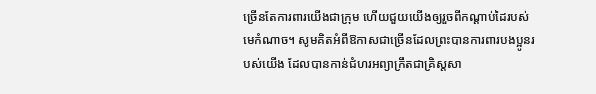ច្រើនតែការពារយើងជាក្រុម ហើយជួយយើងឲ្យរួចពីកណ្ដាប់ដៃរបស់មេកំណាច។ សូមគិតអំពីឱកាសជាច្រើនដែលព្រះបានការពារបងប្អូនរបស់យើង ដែលបានកាន់ជំហរអព្យាក្រឹតជាគ្រិស្ដសា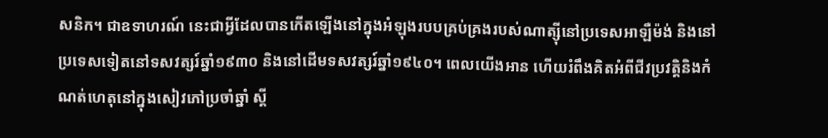សនិក។ ជាឧទាហរណ៍ នេះជាអ្វីដែលបានកើតឡើងនៅក្នុងអំឡុងរបបគ្រប់គ្រងរបស់ណាត្ស៊ីនៅប្រទេសអាឡឺម៉ង់ និងនៅប្រទេសទៀតនៅទសវត្សរ៍ឆ្នាំ១៩៣០ និងនៅដើមទសវត្សរ៍ឆ្នាំ១៩៤០។ ពេលយើងអាន ហើយរំពឹងគិតអំពីជីវប្រវត្ដិនិងកំណត់ហេតុនៅក្នុងសៀវភៅប្រចាំឆ្នាំ ស្ដី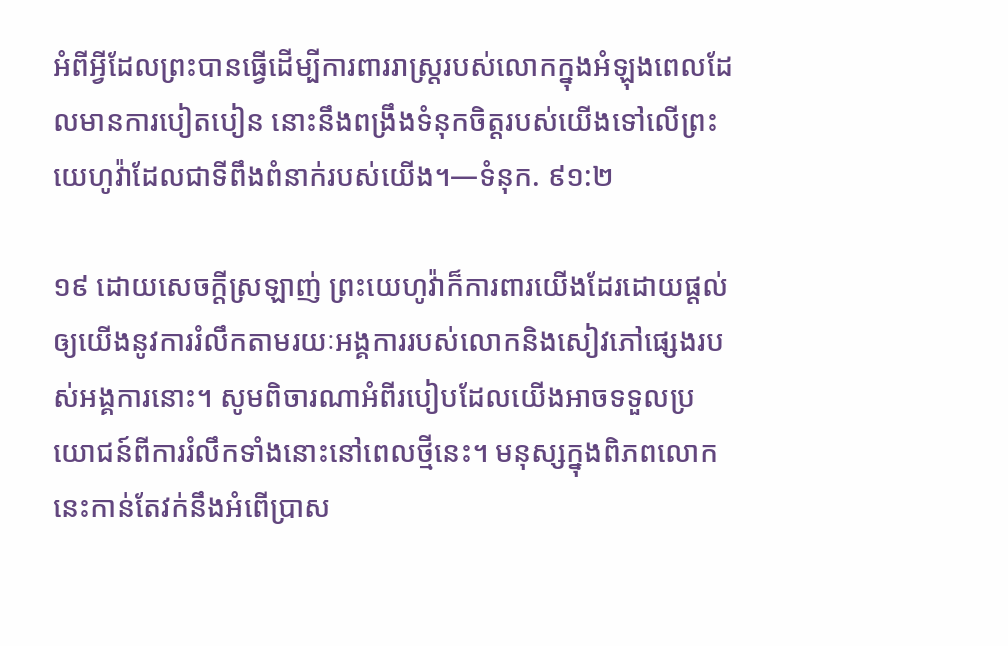អំពីអ្វីដែលព្រះបានធ្វើដើម្បីការពាររាស្ដ្ររបស់លោកក្នុងអំឡុងពេលដែលមានការបៀតបៀន នោះនឹងពង្រឹងទំនុកចិត្ដរបស់យើងទៅលើព្រះយេហូវ៉ាដែលជាទីពឹងពំនាក់របស់យើង។—ទំនុក. ៩១:២

១៩ ដោយសេចក្ដីស្រឡាញ់ ព្រះយេហូវ៉ាក៏ការពារយើងដែរដោយផ្ដល់ឲ្យយើងនូវការរំលឹកតាមរយៈអង្គការរបស់លោកនិងសៀវភៅផ្សេងរបស់អង្គការនោះ។ សូមពិចារណាអំពីរបៀបដែលយើងអាចទទួលប្រយោជន៍ពីការរំលឹកទាំងនោះនៅពេលថ្មីនេះ។ មនុស្សក្នុងពិភពលោកនេះកាន់តែវក់នឹងអំពើប្រាស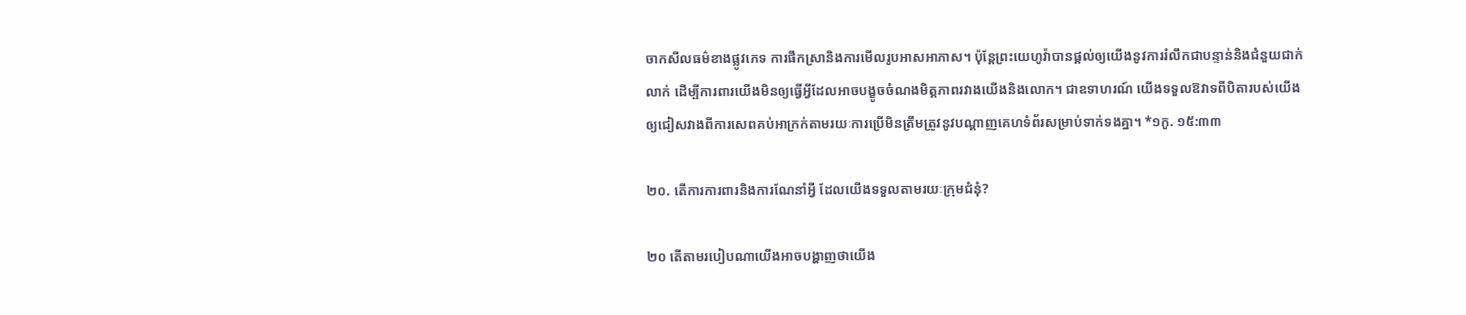ចាកសីលធម៌ខាងផ្លូវភេទ ការផឹកស្រានិងការមើលរូបអាសអាភាស។ ប៉ុន្ដែព្រះយេហូវ៉ាបានផ្ដល់ឲ្យយើងនូវការរំលឹកជាបន្ទាន់និងជំនួយជាក់លាក់ ដើម្បីការពារយើងមិនឲ្យធ្វើអ្វីដែលអាចបង្ខូចចំណងមិត្ដភាពរវាងយើងនិងលោក។ ជាឧទាហរណ៍ យើងទទួលឱវាទពីបិតារបស់យើងឲ្យជៀសវាងពីការសេពគប់អាក្រក់តាមរយៈការប្រើមិនត្រឹមត្រូវនូវបណ្ដាញគេហទំព័រសម្រាប់ទាក់ទងគ្នា។ *១កូ. ១៥:៣៣

២០. តើការការពារនិងការណែនាំអ្វី ដែលយើងទទួលតាមរយៈក្រុមជំនុំ?

២០ តើតាមរបៀបណាយើងអាចបង្ហាញថាយើង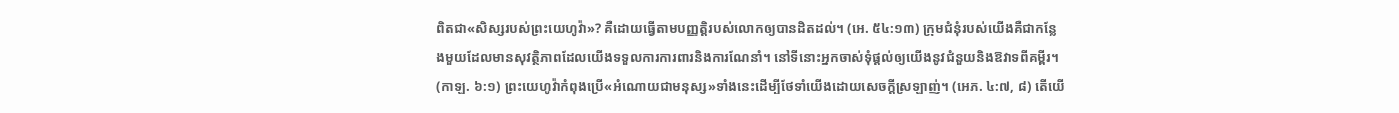ពិតជា«សិស្សរបស់ព្រះយេហូវ៉ា»? គឺដោយធ្វើតាមបញ្ញត្ដិរបស់លោកឲ្យបានដិតដល់។ (អេ. ៥៤:១៣) ក្រុមជំនុំរបស់យើងគឺជាកន្លែងមួយដែលមានសុវត្ថិភាពដែលយើងទទួលការការពារនិងការណែនាំ។ នៅទីនោះអ្នកចាស់ទុំផ្ដល់ឲ្យយើងនូវជំនួយនិងឱវាទពីគម្ពីរ។ (កាឡ. ៦:១) ព្រះយេហូវ៉ាកំពុងប្រើ«អំណោយជាមនុស្ស»ទាំងនេះដើម្បីថែទាំយើងដោយសេចក្ដីស្រឡាញ់។ (អេភ. ៤:៧, ៨) តើយើ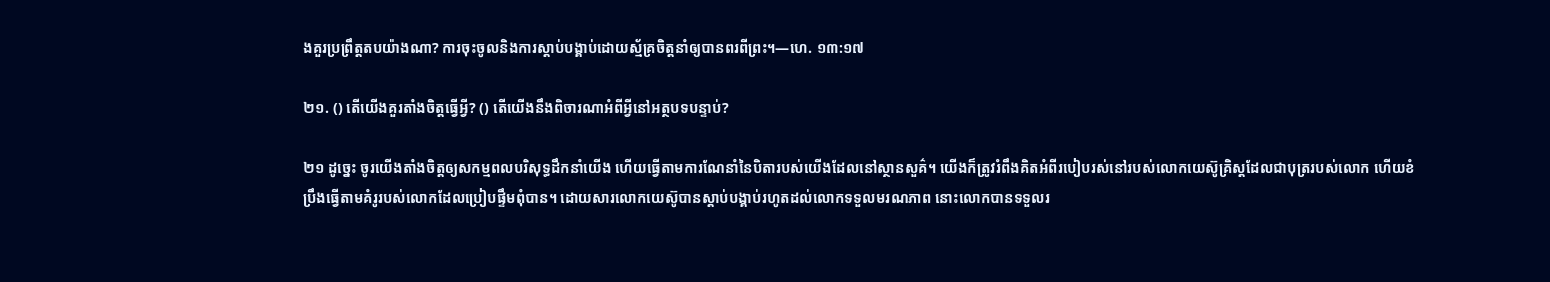ងគួរប្រព្រឹត្ដតបយ៉ាងណា? ការចុះចូលនិងការស្ដាប់បង្គាប់ដោយស្ម័គ្រចិត្ដនាំឲ្យបានពរពីព្រះ។—ហេ. ១៣:១៧

២១. () តើយើងគួរតាំងចិត្ដធ្វើអ្វី? () តើយើងនឹងពិចារណាអំពីអ្វីនៅអត្ថបទបន្ទាប់?

២១ ដូច្នេះ ចូរយើងតាំងចិត្ដឲ្យសកម្មពលបរិសុទ្ធដឹកនាំយើង ហើយធ្វើតាមការណែនាំនៃបិតារបស់យើងដែលនៅស្ថានសួគ៌។ យើងក៏ត្រូវរំពឹងគិតអំពីរបៀបរស់នៅរបស់លោកយេស៊ូគ្រិស្ដដែលជាបុត្ររបស់លោក ហើយខំប្រឹងធ្វើតាមគំរូរបស់លោកដែលប្រៀបផ្ទឹមពុំបាន។ ដោយសារលោកយេស៊ូបានស្ដាប់បង្គាប់រហូតដល់លោកទទួលមរណភាព នោះលោកបានទទួលរ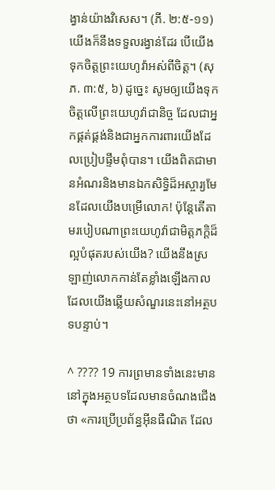ង្វាន់យ៉ាងវិសេស។ (ភី. ២:៥-១១) យើងក៏នឹងទទួលរង្វាន់ដែរ បើយើងទុកចិត្ដព្រះយេហូវ៉ាអស់ពីចិត្ដ។ (សុភ. ៣:៥, ៦) ដូច្នេះ សូមឲ្យយើងទុកចិត្ដលើព្រះយេហូវ៉ាជានិច្ច ដែលជាអ្នកផ្គត់ផ្គង់និងជាអ្នកការពារយើងដែលប្រៀបផ្ទឹមពុំបាន។ យើងពិតជាមានអំណរនិងមានឯកសិទ្ធិដ៏អស្ចារ្យមែនដែលយើងបម្រើលោក! ប៉ុន្ដែតើតាមរបៀបណាព្រះយេហូវ៉ាជាមិត្ដភក្ដិដ៏ល្អបំផុតរបស់យើង? យើងនឹងស្រឡាញ់លោកកាន់តែខ្លាំងឡើងកាលដែលយើងឆ្លើយសំណួរនេះនៅអត្ថបទបន្ទាប់។

^ ???? 19 ការព្រមានទាំងនេះមាននៅក្នុងអត្ថបទដែលមានចំណងជើងថា «ការប្រើប្រព័ន្ធអ៊ីនធឺណិត ដែល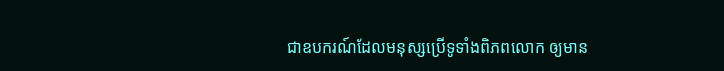ជាឧបករណ៍ដែលមនុស្សប្រើទូទាំងពិភពលោក ឲ្យមាន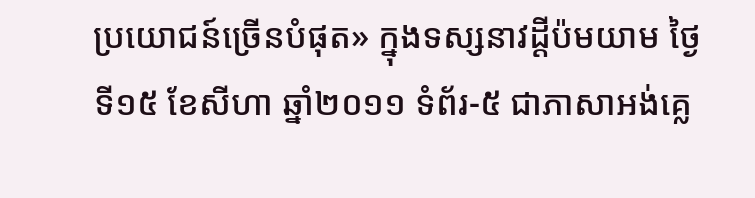ប្រយោជន៍ច្រើនបំផុត» ក្នុងទស្សនាវដ្ដីប៉មយាម ថ្ងៃទី១៥ ខែសីហា ឆ្នាំ២០១១ ទំព័រ-៥ ជាភាសាអង់គ្លេ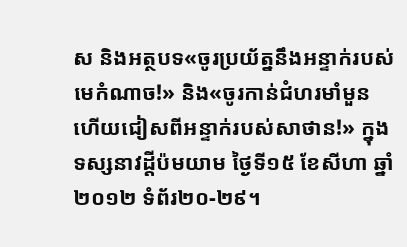ស និងអត្ថបទ«ចូរប្រយ័ត្ននឹងអន្ទាក់របស់មេកំណាច!» និង«ចូរកាន់ជំហរមាំមួន ហើយជៀសពីអន្ទាក់របស់សាថាន!» ក្នុងទស្សនាវដ្ដីប៉មយាម ថ្ងៃទី១៥ ខែសីហា ឆ្នាំ២០១២ ទំព័រ២០-២៩។